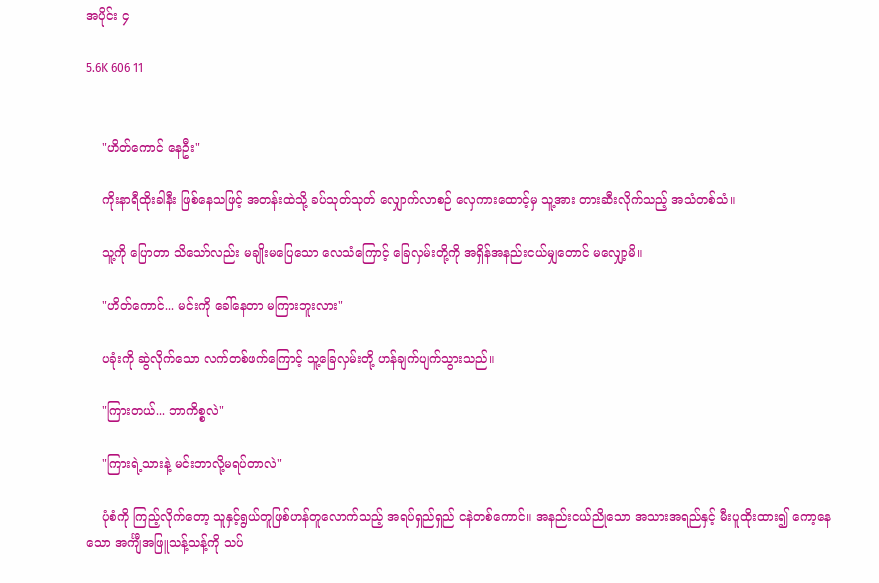အပိုင်း ၄

5.6K 606 11


    "ဟိတ်ကောင် နေဦး"

    ကိုးနာရီထိုးခါနီး ဖြစ်နေသဖြင့် အတန်းထဲသို့ ခပ်သုတ်သုတ် လျှောက်လာစဉ် လှေကားထောင့်မှ သူ့အား တားဆီးလိုက်သည့် အသံတစ်သံ။

    သူ့ကို ပြောတာ သိသော်လည်း မချိုးမပြေသော လေသံကြောင့် ခြေလှမ်းတို့ကို အရှိန်အနည်းငယ်မျှတောင် မလျှော့မိ။

    "ဟိတ်ကောင်... မင်းကို ခေါ်နေတာ မကြားဘူးလား"

    ပခုံးကို ဆွဲလိုက်သော လက်တစ်ဖက်ကြောင့် သူ့ခြေလှမ်းတို့ ဟန်ချက်ပျက်သွားသည်။

    "ကြားတယ်... ဘာကိစ္စလဲ"

    "ကြားရဲ့သားနဲ့ မင်းဘာလို့မရပ်တာလဲ"

    ပုံစံကို ကြည့်လိုက်တော့ သူနှင့်ရွယ်တူဖြစ်ဟန်တူလောက်သည့် အရပ်ရှည်ရှည် ငနဲတစ်ကောင်။ အနည်းငယ်ညိုသော အသားအရည်နှင့် မီးပူထိုးထား၍ ကော့နေသော အင်္ကျီအဖြူသန့်သန့်ကို သပ်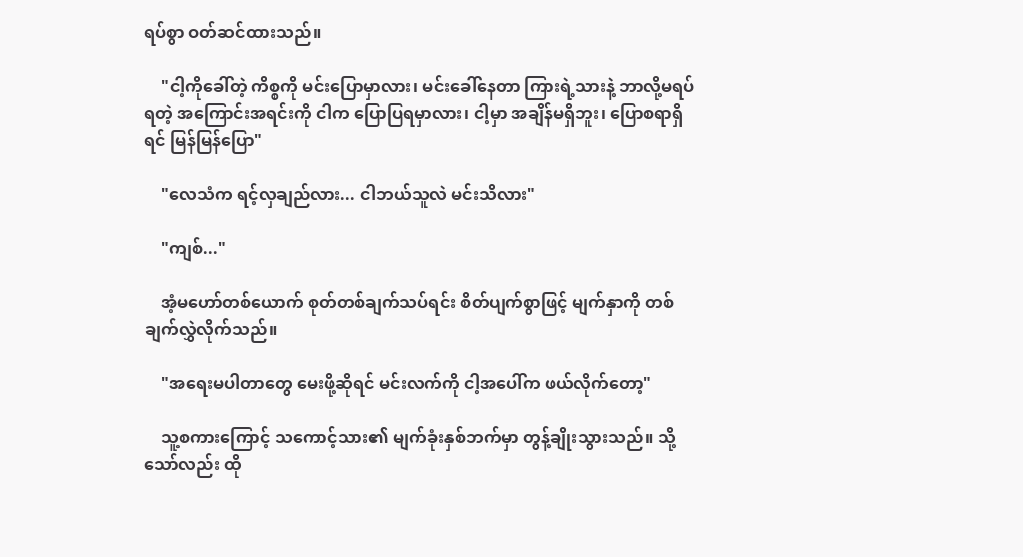ရပ်စွာ ဝတ်ဆင်ထားသည်။

    "ငါ့ကိုခေါ်တဲ့ ကိစ္စကို မင်းပြောမှာလား၊ မင်းခေါ်နေတာ ကြားရဲ့သားနဲ့ ဘာလို့မရပ်ရတဲ့ အကြောင်းအရင်းကို ငါက ပြောပြရမှာလား၊ ငါ့မှာ အချိန်မရှိဘူး၊ ပြောစရာရှိရင် မြန်မြန်ပြော"

    "လေသံက ရင့်လှချည်လား... ငါဘယ်သူလဲ မင်းသိလား"

    "ကျစ်..."

    အံ့မဟော်တစ်ယောက် စုတ်တစ်ချက်သပ်ရင်း စိတ်ပျက်စွာဖြင့် မျက်နှာကို တစ်ချက်လွှဲလိုက်သည်။

    "အရေးမပါတာတွေ မေးဖို့ဆိုရင် မင်းလက်ကို ငါ့အပေါ်က ဖယ်လိုက်တော့"

    သူ့စကားကြောင့် သကောင့်သား၏ မျက်ခုံးနှစ်ဘက်မှာ တွန့်ချိုးသွားသည်။ သို့သော်လည်း ထို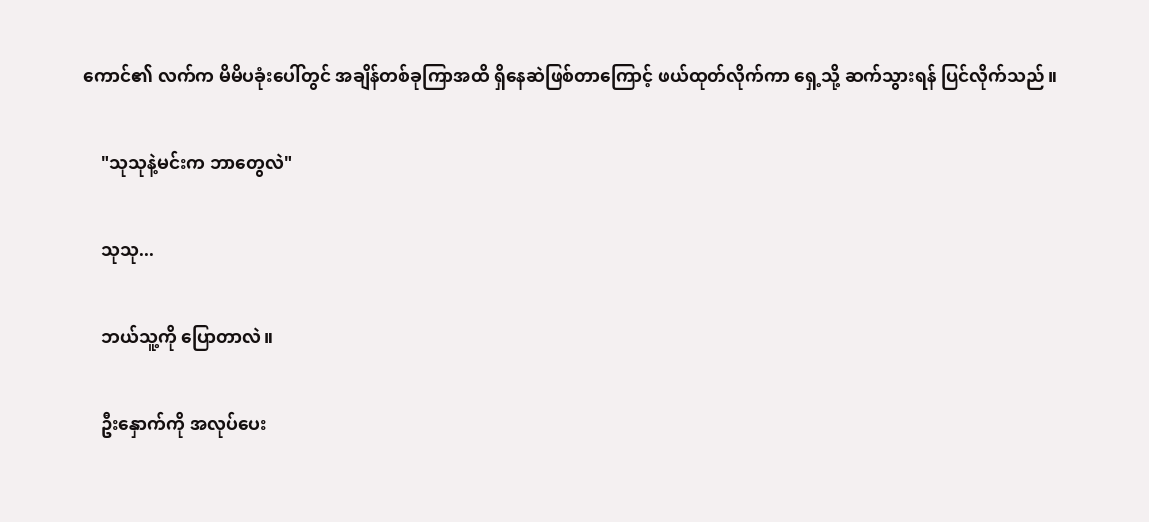ကောင်၏ လက်က မိမိပခုံးပေါ်တွင် အချိန်တစ်ခုကြာအထိ ရှိနေဆဲဖြစ်တာကြောင့် ဖယ်ထုတ်လိုက်ကာ ရှေ့သို့ ဆက်သွားရန် ပြင်လိုက်သည်။

    "သုသုနဲ့မင်းက ဘာတွေလဲ"

    သုသု...

    ဘယ်သူ့ကို ပြောတာလဲ။

    ဦးနှောက်ကို အလုပ်ပေး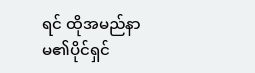ရင် ထိုအမည်နာမ၏ပိုင်ရှင်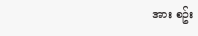အား စဥ်း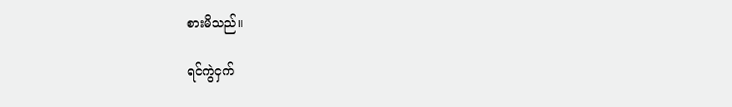စားမိသည်။

ရင်ကွဲငှက်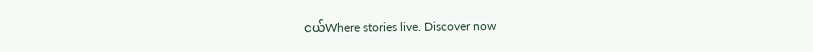ငယ်Where stories live. Discover now